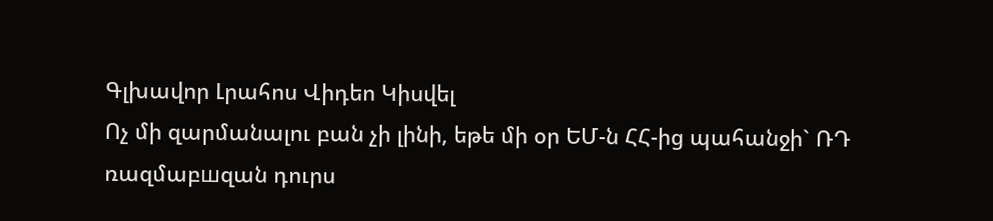Գլխավոր Լրահոս Վիդեո Կիսվել
Ոչ մի զարմանալու բան չի լինի, եթե մի օր ԵՄ-ն ՀՀ-ից պահանջի` ՌԴ ռազմաբшզան դուրս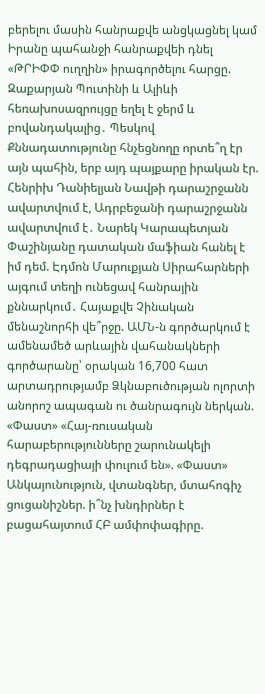բերելու մասին հանրաքվե անցկացնել կամ Իրանը պահանջի հանրաքվեի դնել «ԹՐԻՓՓ ուղղին» իրագործելու հարցը. Զաքարյան Պուտինի և Ալիևի հեռախոսազրույցը եղել է ջերմ և բովանդակալից․ Պեսկով Քննադատությունը հնչեցնողը որտե՞ղ էր այն պահին, երբ այդ պայքարը իրական էր. Հենրիխ Դանիելյան Նավթի դարաշրջանն ավարտվում է, Ադրբեջանի դարաշրջանն ավարտվում է․ Նարեկ Կարապետյան Փաշինյանը դատական մաֆիան հանել է իմ դեմ. Էդմոն Մարուքյան Սիրահարների այգում տեղի ունեցավ հանրային քննարկում․ Հայաքվե Չինական մենաշնորհի վե՞րջը. ԱՄՆ-ն գործարկում է ամենամեծ արևային վահանակների գործարանը՝ օրական 16,700 հատ արտադրությամբ Ձկնաբուծության ոլորտի անորոշ ապագան ու ծանրագույն ներկան. «Փաստ» «Հայ-ռուսական հարաբերությունները շարունակելի դեգրադացիայի փուլում են». «Փաստ» Անկայունություն, վտանգներ, մտահոգիչ ցուցանիշներ. ի՞նչ խնդիրներ է բացահայտում ՀԲ ամփոփագիրը.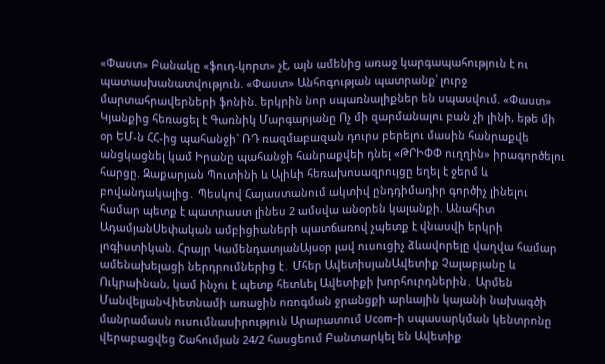«Փաստ» Բանակը «ֆուդ-կորտ» չէ, այն ամենից առաջ կարգապահություն է ու պատասխանատվություն. «Փաստ» Անհոգության պատրանք՝ լուրջ մարտահրավերների ֆոնին. երկրին նոր սպառնալիքներ են սպասվում. «Փաստ»
Կյանքից հեռացել է Գառնիկ Մարգարյանը Ոչ մի զարմանալու բան չի լինի, եթե մի օր ԵՄ-ն ՀՀ-ից պահանջի` ՌԴ ռազմաբшզան դուրս բերելու մասին հանրաքվե անցկացնել կամ Իրանը պահանջի հանրաքվեի դնել «ԹՐԻՓՓ ուղղին» իրագործելու հարցը. Զաքարյան Պուտինի և Ալիևի հեռախոսազրույցը եղել է ջերմ և բովանդակալից․ Պեսկով Հայաստանում ակտիվ ընդդիմադիր գործիչ լինելու համար պետք է պատրաստ լինես 2 ամսվա անօրեն կալանքի. Անահիտ ԱդամյանՍեփական ամբիցիաների պատճառով չպետք է վնասվի երկրի լոգիստիկան. Հրայր ԿամենդատյանԱյսօր լավ ուսուցիչ ձևավորելը վաղվա համար ամենախելացի ներդրումներից է․ Մհեր ԱվետիսյանԱվետիք Չալաբյանը և Ուկրաինան, կամ ինչու է պետք հետևել Ավետիքի խորհուրդներին․ Արմեն ՄանվելյանՎիետնամի առաջին ոռոգման ջրանցքի արևային կայանի նախագծի մանրամասն ուսումնասիրություն Արարատում Ucom-ի սպասարկման կենտրոնը վերաբացվեց Շահումյան 24/2 հասցեում Բանտարկել են Ավետիք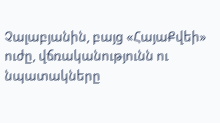Չալաբյանին, բայց «ՀայաՔվեի» ուժը, վճռականությունն ու նպատակները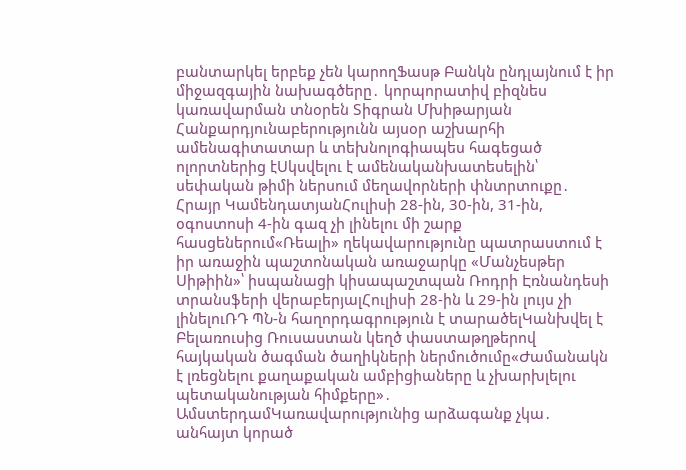բանտարկել երբեք չեն կարողՖասթ Բանկն ընդլայնում է իր միջազգային նախագծերը․ կորպորատիվ բիզնես կառավարման տնօրեն Տիգրան Մխիթարյան Հանքարդյունաբերությունն այսօր աշխարհի ամենագիտատար և տեխնոլոգիապես հագեցած ոլորտներից էՍկսվելու է ամենականխատեսելին՝ սեփական թիմի ներսում մեղավորների փնտրտուքը․ Հրայր ԿամենդատյանՀուլիսի 28-ին, 30-ին, 31-ին, օգոստոսի 4-ին գազ չի լինելու մի շարք հասցեներում«Ռեալի» ղեկավարությունը պատրաստում է իր առաջին պաշտոնական առաջարկը «Մանչեսթեր Սիթիին»՝ իսպանացի կիսապաշտպան Ռոդրի Էռնանդեսի տրանսֆերի վերաբերյալՀուլիսի 28-ին և 29-ին լույս չի լինելուՌԴ ՊՆ-ն հաղորդագրություն է տարածելԿանխվել է Բելառուսից Ռուսաստան կեղծ փաստաթղթերով հայկական ծագման ծաղիկների ներմուծումը«Ժամանակն է լռեցնելու քաղաքական ամբիցիաները և չխարխլելու պետականության հիմքերը»․ ԱմստերդամԿառավարությունից արձագանք չկա․ անհայտ կորած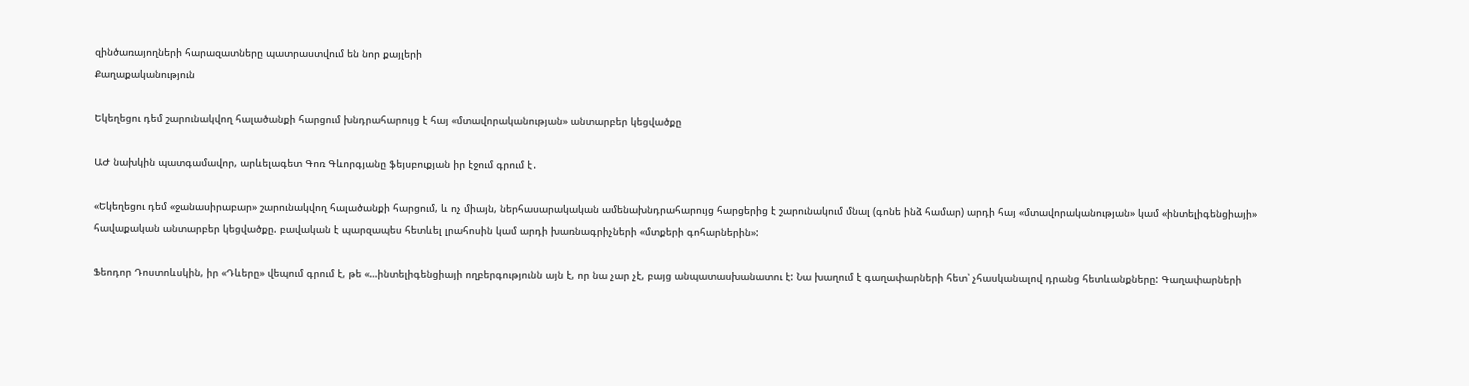զինծառայողների հարազատները պատրաստվում են նոր քայլերի
Քաղաքականություն

Եկեղեցու դեմ շարունակվող հալածանքի հարցում խնդրահարույց է հայ «մտավորականության» անտարբեր կեցվածքը

ԱԺ նախկին պատգամավոր, արևելագետ Գոռ Գևորգյանը ֆեյսբուքյան իր էջում գրում է․

«Եկեղեցու դեմ «ջանասիրաբար» շարունակվող հալածանքի հարցում, և ոչ միայն, ներհասարակական ամենախնդրահարույց հարցերից է շարունակում մնալ (գոնե ինձ համար) արդի հայ «մտավորականության» կամ «ինտելիգենցիայի» հավաքական անտարբեր կեցվածքը. բավական է պարզապես հետևել լրահոսին կամ արդի խառնագրիչների «մտքերի գոհարներին»:

Ֆեոդոր Դոստոևսկին, իր «Դևերը» վեպում գրում է, թե «…ինտելիգենցիայի ողբերգությունն այն է, որ նա չար չէ, բայց անպատասխանատու է: Նա խաղում է գաղափարների հետ՝ չհասկանալով դրանց հետևանքները: Գաղափարների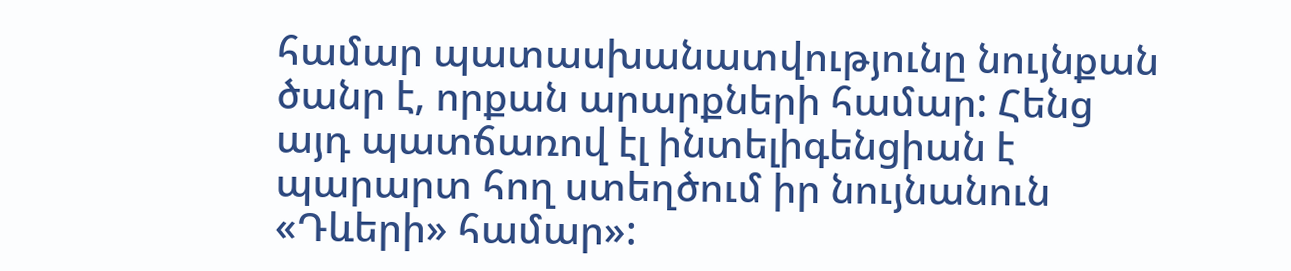համար պատասխանատվությունը նույնքան ծանր է, որքան արարքների համար: Հենց այդ պատճառով էլ ինտելիգենցիան է պարարտ հող ստեղծում իր նույնանուն «Դևերի» համար»: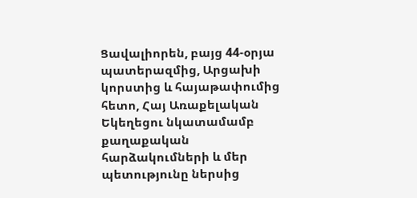Ցավալիորեն, բայց 44-օրյա պատերազմից, Արցախի կորստից և հայաթափումից հետո, Հայ Առաքելական Եկեղեցու նկատամամբ քաղաքական հարձակումների և մեր պետությունը ներսից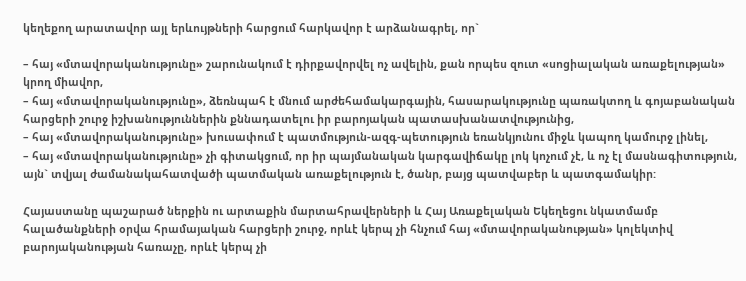կեղեքող արատավոր այլ երևույթների հարցում հարկավոր է արձանագրել, որ`

– հայ «մտավորականությունը» շարունակում է դիրքավորվել ոչ ավելին, քան որպես զուտ «սոցիալական առաքելության» կրող միավոր,
– հայ «մտավորականությունը», ձեռնպահ է մնում արժեհամակարգային, հասարակությունը պառակտող և գոյաբանական հարցերի շուրջ իշխանություններին քննադատելու իր բարոյական պատասխանատվությունից,
– հայ «մտավորականությունը» խուսափում է պատմություն-ազգ-պետություն եռանկյունու միջև կապող կամուրջ լինել,
– հայ «մտավորականությունը» չի գիտակցում, որ իր պայմանական կարգավիճակը լոկ կոչում չէ, և ոչ էլ մասնագիտություն, այն` տվյալ ժամանակահատվածի պատմական առաքելություն է, ծանր, բայց պատվաբեր և պատգամակիր:

Հայաստանը պաշարած ներքին ու արտաքին մարտահրավերների և Հայ Առաքելական Եկեղեցու նկատմամբ հալածանքների օրվա հրամայական հարցերի շուրջ, որևէ կերպ չի հնչում հայ «մտավորականության» կոլեկտիվ բարոյականության հառաչը, որևէ կերպ չի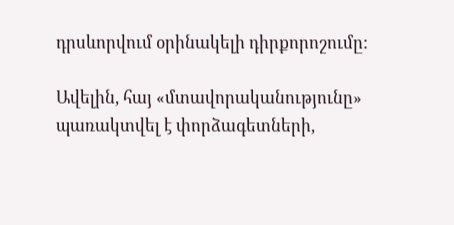դրսևորվում օրինակելի դիրքորոշումը:

Ավելին, հայ «մտավորականությունը» պառակտվել է փորձագետների,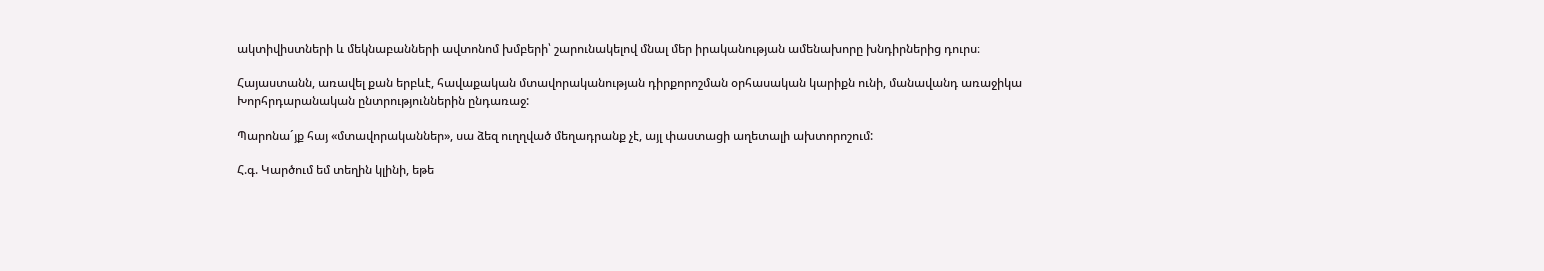ակտիվիստների և մեկնաբանների ավտոնոմ խմբերի՝ շարունակելով մնալ մեր իրականության ամենախորը խնդիրներից դուրս։

Հայաստանն, առավել քան երբևէ, հավաքական մտավորականության դիրքորոշման օրհասական կարիքն ունի, մանավանդ առաջիկա Խորհրդարանական ընտրություններին ընդառաջ:

Պարոնա´յք հայ «մտավորականներ», սա ձեզ ուղղված մեղադրանք չէ, այլ փաստացի աղետալի ախտորոշում:

Հ.գ. Կարծում եմ տեղին կլինի, եթե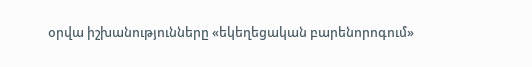օրվա իշխանությունները «եկեղեցական բարենորոգում»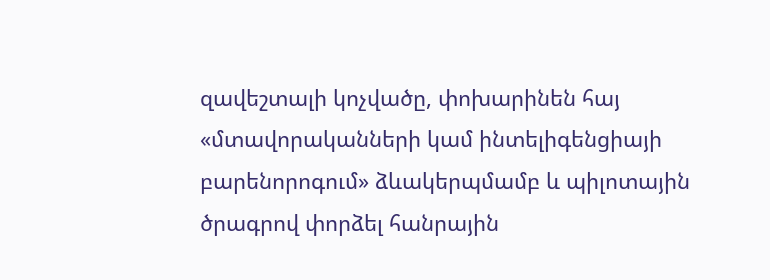զավեշտալի կոչվածը, փոխարինեն հայ «մտավորականների կամ ինտելիգենցիայի բարենորոգում» ձևակերպմամբ և պիլոտային ծրագրով փորձել հանրային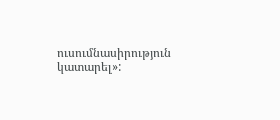ուսումնասիրություն կատարել»: